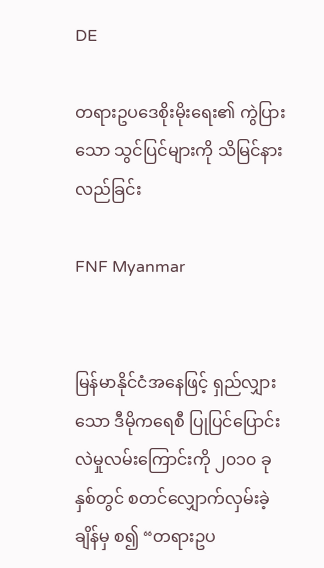DE

တရားဥပဒေစိုးမိုးရေး၏ ကွဲပြားသော သွင်ပြင်များကို သိမြင်နားလည်ခြင်း

FNF Myanmar


မြန်မာနိုင်ငံအနေဖြင့် ရှည်လျှားသော ဒီမိုကရေစီ ပြုပြင်ပြောင်းလဲမှုလမ်းကြောင်းကို ၂၀၁၀ ခုနှစ်တွင် စတင်လျှောက်လှမ်းခဲ့ချိန်မှ စ၍ “တရားဥပ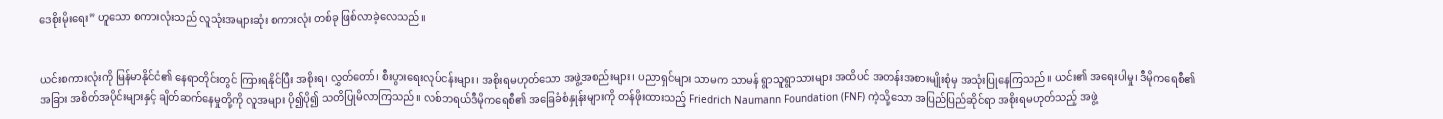ဒေစိုးမိုးရေး” ဟူသော စကားလုံးသည် လူသုံးအများဆုံး စကားလုံး တစ်ခု ဖြစ်လာခဲ့လေသည်။


ယင်းစကားလုံးကို မြန်မာနိုင်ငံ၏ နေရာတိုင်းတွင် ကြားရနိုင်ပြီး အစိုးရ၊ လွှတ်တော်၊ စီးပွားရေးလုပ်ငန်းများ၊ အစိုးရမဟုတ်သော အဖွဲ့အစည်းများ၊ ပညာရှင်များ သာမက သာမန် ရွာသူရွာသားများ အထိပင် အတန်းအစားမျိုးစုံမှ အသုံးပြုနေကြသည်။ ယင်း၏ အရေးပါမှု၊ ဒီမိုကရေစီ၏ အခြား အစိတ်အပိုင်းများနှင့် ချိတ်ဆက်နေမှုတို့ကို လူအများ ပို၍ပို၍ သတိပြုမိလာကြသည်။ လစ်ဘရယ်ဒီမိုကရေစီ၏ အခြေခံစံနှုန်းများကို တန်ဖိုးထားသည့် Friedrich Naumann Foundation (FNF) ကဲ့သို့သော အပြည်ပြည်ဆိုင်ရာ အစိုးရမဟုတ်သည့် အဖွဲ့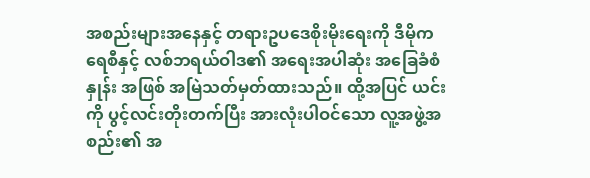အစည်းများအနေနှင့် တရားဥပဒေစိုးမိုးရေးကို ဒီမိုကရေစီနှင့် လစ်ဘရယ်ဝါဒ၏ အရေးအပါဆုံး အခြေခံစံနှုန်း အဖြစ် အမြဲသတ်မှတ်ထားသည်။ ထို့အပြင် ယင်းကို ပွင့်လင်းတိုးတက်ပြီး အားလုံးပါဝင်သော လူ့အဖွဲ့အစည်း၏ အ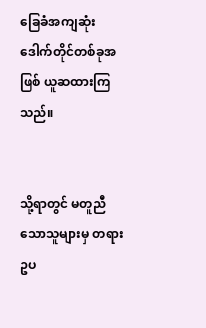ခြေခံအကျဆုံး ဒေါက်တိုင်တစ်ခုအဖြစ် ယူဆထားကြသည်။


သို့ရာတွင် မတူညီသောသူများမှ တရားဥပ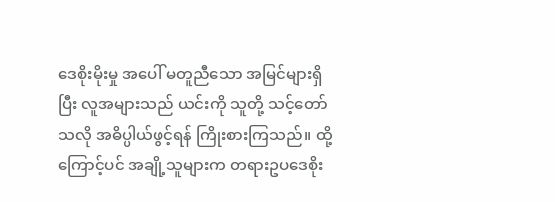ဒေစိုးမိုးမှု အပေါ် မတူညီသော အမြင်များရှိပြီး လူအများသည် ယင်းကို သူတို့ သင့်တော်သလို အဓိပ္ပါယ်ဖွင့်ရန် ကြိုးစားကြသည်။ ထို့ကြောင့်ပင် အချို့သူများက တရားဥပဒေစိုး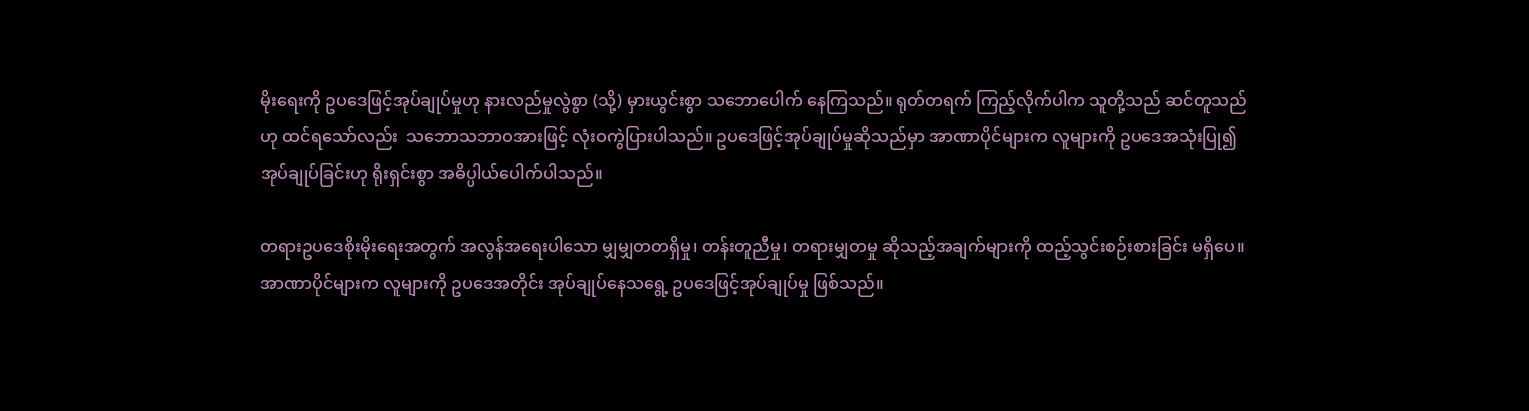မိုးရေးကို ဥပဒေဖြင့်အုပ်ချုပ်မှုဟု နားလည်မှုလွဲစွာ (သို့) မှားယွင်းစွာ သဘောပေါက် နေကြသည်။ ရုတ်တရက် ကြည့်လိုက်ပါက သူတို့သည် ဆင်တူသည်ဟု ထင်ရသော်လည်း  သဘောသဘာဝအားဖြင့် လုံးဝကွဲပြားပါသည်။ ဥပဒေဖြင့်အုပ်ချုပ်မှုဆိုသည်မှာ အာဏာပိုင်များက လူများကို ဥပဒေအသုံးပြု၍ အုပ်ချုပ်ခြင်းဟု ရိုးရှင်းစွာ အဓိပ္ပါယ်ပေါက်ပါသည်။

တရားဥပဒေစိုးမိုးရေးအတွက် အလွန်အရေးပါသော မျှမျှတတရှိမှု၊ တန်းတူညီမှု၊ တရားမျှတမှု ဆိုသည့်အချက်များကို ထည့်သွင်းစဉ်းစားခြင်း မရှိပေ။ အာဏာပိုင်များက လူများကို ဥပဒေအတိုင်း အုပ်ချုပ်နေသရွေ့ ဥပဒေဖြင့်အုပ်ချုပ်မှု ဖြစ်သည်။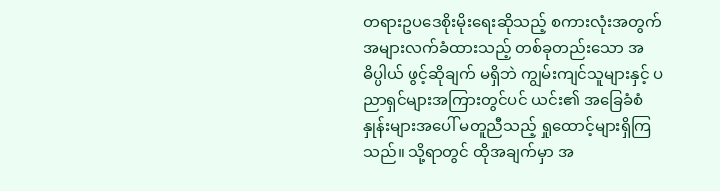တရားဥပဒေစိုးမိုးရေးဆိုသည့် စကားလုံးအတွက် အများလက်ခံထားသည့် တစ်ခုတည်းသော အဓိပ္ပါယ် ဖွင့်ဆိုချက် မရှိဘဲ ကျွမ်းကျင်သူများနှင့် ပညာရှင်များအကြားတွင်ပင် ယင်း၏ အခြေခံစံနှုန်းများအပေါ် မတူညီသည့် ရှုထောင့်များရှိကြသည်။ သို့ရာတွင် ထိုအချက်မှာ အ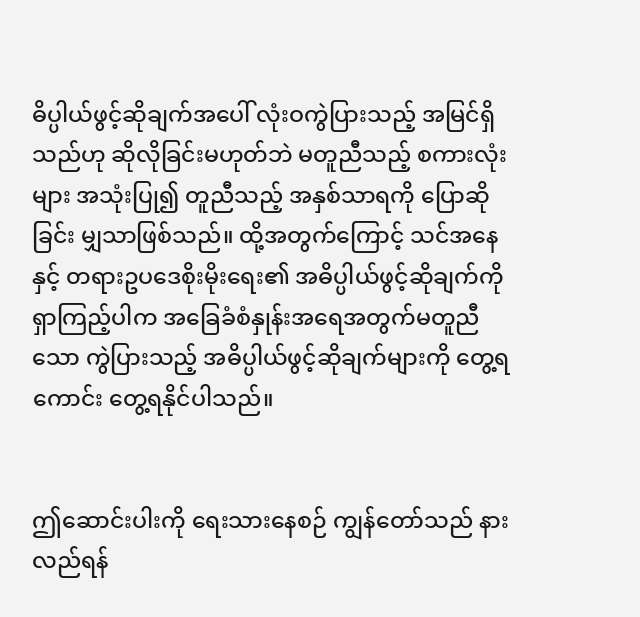ဓိပ္ပါယ်ဖွင့်ဆိုချက်အပေါ် လုံးဝကွဲပြားသည့် အမြင်ရှိသည်ဟု ဆိုလိုခြင်းမဟုတ်ဘဲ မတူညီသည့် စကားလုံးများ အသုံးပြု၍ တူညီသည့် အနှစ်သာရကို ပြောဆိုခြင်း မျှသာဖြစ်သည်။ ထို့အတွက်ကြောင့် သင်အနေနှင့် တရားဥပဒေစိုးမိုးရေး၏ အဓိပ္ပါယ်ဖွင့်ဆိုချက်ကို ရှာကြည့်ပါက အခြေခံစံနှုန်းအရေအတွက်မတူညီသော ကွဲပြားသည့် အဓိပ္ပါယ်ဖွင့်ဆိုချက်များကို တွေ့ရကောင်း တွေ့ရနိုင်ပါသည်။


ဤဆောင်းပါးကို ရေးသားနေစဉ် ကျွန်တော်သည် နားလည်ရန်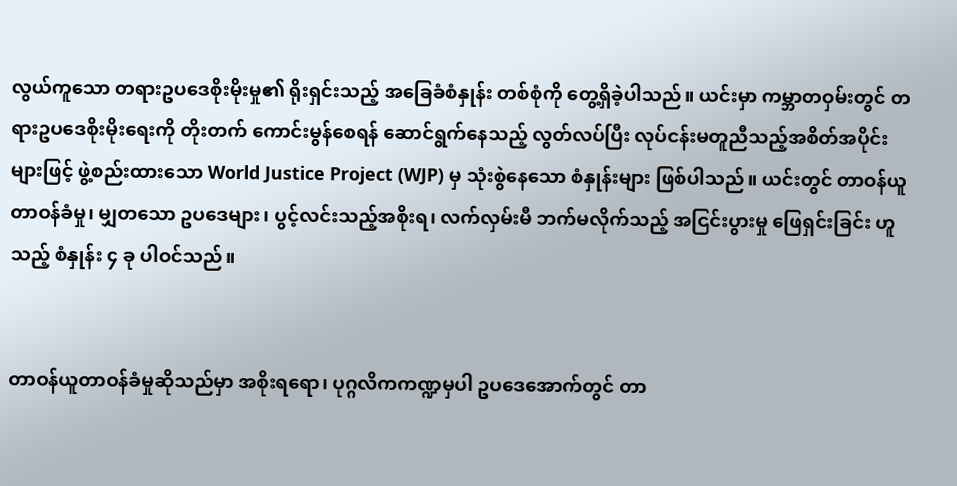လွယ်ကူသော တရားဥပဒေစိုးမိုးမှု၏ ရိုးရှင်းသည့် အခြေခံစံနှုန်း တစ်စုံကို တွေ့ရှိခဲ့ပါသည်။ ယင်းမှာ ကမ္ဘာတဝှမ်းတွင် တရားဥပဒေစိုးမိုးရေးကို တိုးတက် ကောင်းမွန်စေရန် ဆောင်ရွက်နေသည့် လွတ်လပ်ပြီး လုပ်ငန်းမတူညီသည့်အစိတ်အပိုင်းများဖြင့် ဖွဲ့စည်းထားသော World Justice Project (WJP) မှ သုံးစွဲနေသော စံနှုန်းများ ဖြစ်ပါသည်။ ယင်းတွင် တာဝန်ယူတာဝန်ခံမှု၊ မျှတသော ဥပဒေများ၊ ပွင့်လင်းသည့်အစိုးရ၊ လက်လှမ်းမီ ဘက်မလိုက်သည့် အငြင်းပွားမှု ဖြေရှင်းခြင်း ဟူသည့် စံနှုန်း ၄ ခု ပါဝင်သည်။


တာဝန်ယူတာဝန်ခံမှုဆိုသည်မှာ အစိုးရရော၊ ပုဂ္ဂလိကကဏ္ဍမှပါ ဥပဒေအောက်တွင် တာ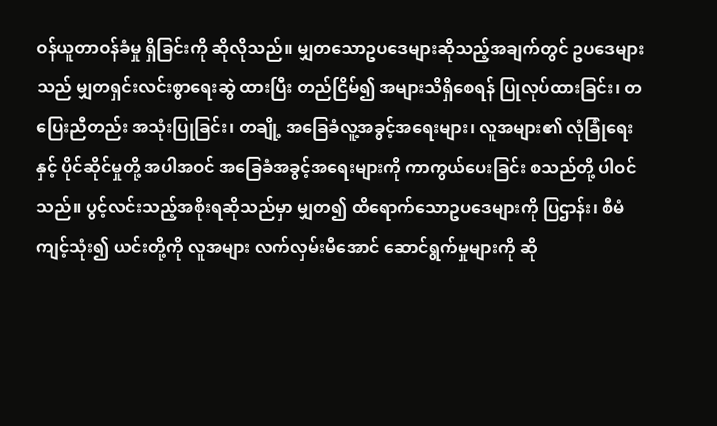ဝန်ယူတာဝန်ခံမှု ရှိခြင်းကို ဆိုလိုသည်။ မျှတသောဥပဒေများဆိုသည့်အချက်တွင် ဥပဒေများသည် မျှတရှင်းလင်းစွာရေးဆွဲ ထားပြီး တည်ငြိမ်၍ အများသိရှိစေရန် ပြုလုပ်ထားခြင်း၊ တပြေးညီတည်း အသုံးပြုခြင်း၊ တချို့ အခြေခံလူ့အခွင့်အရေးများ၊ လူအများ၏ လုံခြုံရေးနှင့် ပိုင်ဆိုင်မှုတို့ အပါအဝင် အခြေခံအခွင့်အရေးများကို ကာကွယ်ပေးခြင်း စသည်တို့ ပါဝင်သည်။ ပွင့်လင်းသည့်အစိုးရဆိုသည်မှာ မျှတ၍ ထိရောက်သောဥပဒေများကို ပြဌာန်း၊ စီမံ ကျင့်သုံး၍ ယင်းတို့ကို လူအများ လက်လှမ်းမီအောင် ဆောင်ရွက်မှုများကို ဆို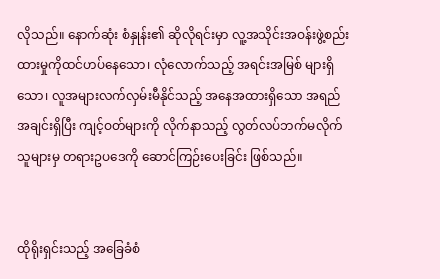လိုသည်။ နောက်ဆုံး စံနှုန်း၏ ဆိုလိုရင်းမှာ လူ့အသိုင်းအဝန်းဖွဲ့စည်းထားမှုကိုထင်ဟပ်နေသော၊ လုံလောက်သည့် အရင်းအမြစ် များရှိသော၊ လူအများလက်လှမ်းမီနိုင်သည့် အနေအထားရှိသော အရည်အချင်းရှိပြီး ကျင့်ဝတ်များကို လိုက်နာသည့် လွတ်လပ်ဘက်မလိုက် သူများမှ တရားဥပဒေကို ဆောင်ကြဉ်းပေးခြင်း ဖြစ်သည်။


ထိုရိုးရှင်းသည့် အခြေခံစံ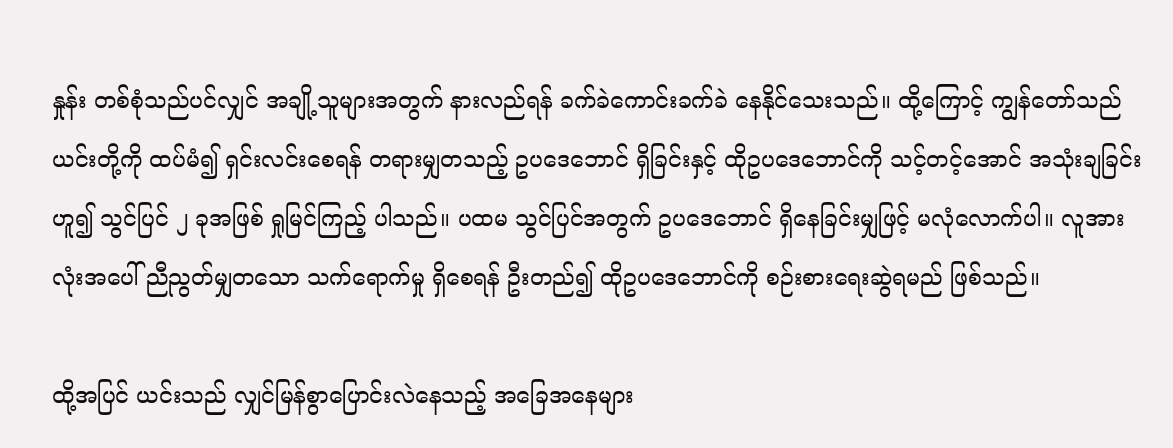နှုန်း တစ်စုံသည်ပင်လျှင် အချို့သူများအတွက် နားလည်ရန် ခက်ခဲကောင်းခက်ခဲ နေနိုင်သေးသည်။ ထို့ကြောင့် ကျွန်တော်သည် ယင်းတို့ကို ထပ်မံ၍ ရှင်းလင်းစေရန် တရားမျှတသည့် ဥပဒေဘောင် ရှိခြင်းနှင့် ထိုဥပဒေဘောင်ကို သင့်တင့်အောင် အသုံးချခြင်း ဟူ၍ သွင်ပြင် ၂ ခုအဖြစ် ရှုမြင်ကြည့် ပါသည်။ ပထမ သွင်ပြင်အတွက် ဥပဒေဘောင် ရှိနေခြင်းမျှဖြင့် မလုံလောက်ပါ။ လူအားလုံးအပေါ် ညီညွတ်မျှတသော သက်ရောက်မှု ရှိစေရန် ဦးတည်၍ ထိုဥပဒေဘောင်ကို စဉ်းစားရေးဆွဲရမည် ဖြစ်သည်။

ထို့အပြင် ယင်းသည် လျှင်မြန်စွာပြောင်းလဲနေသည့် အခြေအနေများ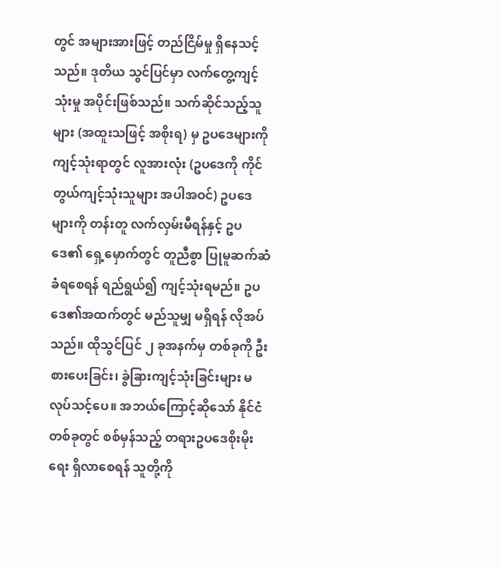တွင် အများအားဖြင့် တည်ငြိမ်မှု ရှိနေသင့်သည်။ ဒုတိယ သွင်ပြင်မှာ လက်တွေ့ကျင့်သုံးမှု အပိုင်းဖြစ်သည်။ သက်ဆိုင်သည့်သူများ (အထူးသဖြင့် အစိုးရ) မှ ဥပဒေများကို ကျင့်သုံးရာတွင် လူအားလုံး (ဥပဒေကို ကိုင်တွယ်ကျင့်သုံးသူများ အပါအဝင်) ဥပဒေများကို တန်းတူ လက်လှမ်းမီရန်နှင့် ဥပဒေ၏ ရှေ့မှောက်တွင် တူညီစွာ ပြုမူဆက်ဆံ ခံရစေရန် ရည်ရွယ်၍ ကျင့်သုံးရမည်။ ဥပဒေ၏အထက်တွင် မည်သူမျှ မရှိရန် လိုအပ်သည်။ ထိုသွင်ပြင် ၂ ခုအနက်မှ တစ်ခုကို ဦးစားပေးခြင်း၊ ခွဲခြားကျင့်သုံးခြင်းများ မလုပ်သင့်ပေ။ အဘယ်ကြောင့်ဆိုသော် နိုင်ငံတစ်ခုတွင် စစ်မှန်သည့် တရားဥပဒေစိုးမိုးရေး ရှိလာစေရန် သူတို့ကို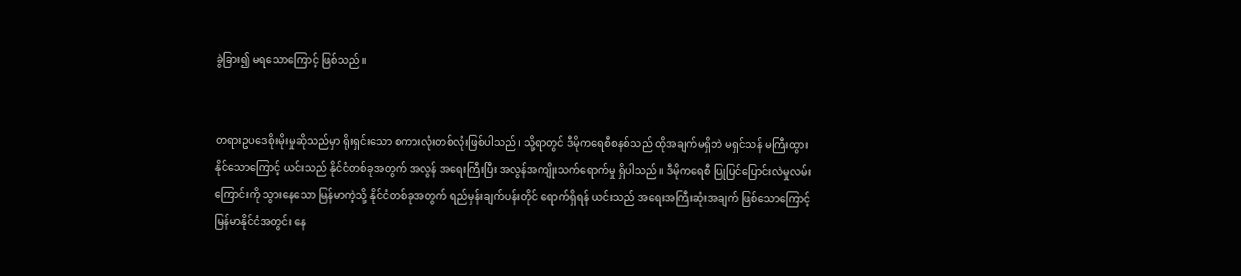ခွဲခြား၍ မရသောကြောင့် ဖြစ်သည်။


တရားဥပဒေစိုးမိုးမှုဆိုသည်မှာ ရိုးရှင်းသော စကားလုံးတစ်လုံးဖြစ်ပါသည်၊ သို့ရာတွင် ဒီမိုကရေစီစနစ်သည် ထိုအချက်မရှိဘဲ မရှင်သန် မကြီးထွားနိုင်သောကြောင့် ယင်းသည် နိုင်ငံတစ်ခုအတွက် အလွန် အရေးကြီးပြီး အလွန်အကျိုးသက်ရောက်မှု ရှိပါသည်။ ဒီမိုကရေစီ ပြုပြင်ပြောင်းလဲမှုလမ်းကြောင်းကို သွားနေသော မြန်မာကဲ့သို့ နိုင်ငံတစ်ခုအတွက် ရည်မှန်းချက်ပန်းတိုင် ရောက်ရှိရန် ယင်းသည် အရေးအကြီးဆုံးအချက် ဖြစ်သောကြောင့် မြန်မာနိုင်ငံအတွင်း နေ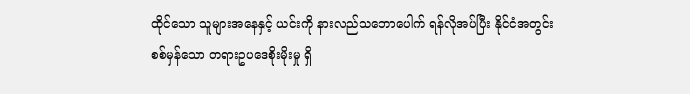ထိုင်သော သူများအနေနှင့် ယင်းကို နားလည်သဘောပေါက် ရန်လိုအပ်ပြီး နိုင်ငံအတွင်း စစ်မှန်သော တရားဥပဒေစိုးမိုးမှု ရှိ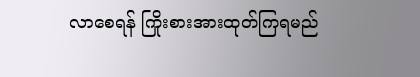လာစေရန် ကြိုးစားအားထုတ်ကြရမည်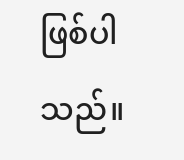ဖြစ်ပါသည်။